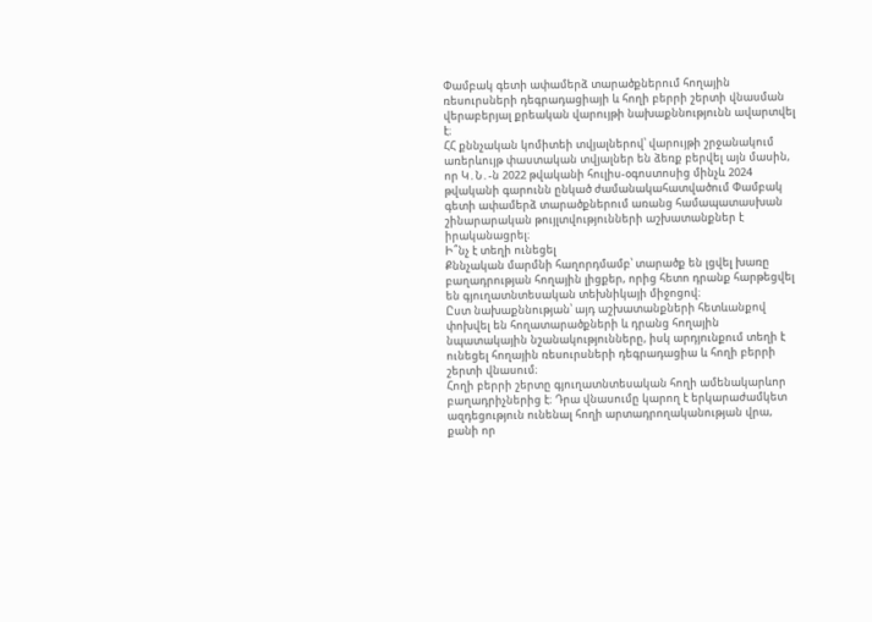Փամբակ գետի ափամերձ տարածքներում հողային ռեսուրսների դեգրադացիայի և հողի բերրի շերտի վնասման վերաբերյալ քրեական վարույթի նախաքննությունն ավարտվել է։
ՀՀ քննչական կոմիտեի տվյալներով՝ վարույթի շրջանակում առերևույթ փաստական տվյալներ են ձեռք բերվել այն մասին, որ Կ․Ն․-ն 2022 թվականի հուլիս-օգոստոսից մինչև 2024 թվականի գարունն ընկած ժամանակահատվածում Փամբակ գետի ափամերձ տարածքներում առանց համապատասխան շինարարական թույլտվությունների աշխատանքներ է իրականացրել։
Ի՞նչ է տեղի ունեցել
Քննչական մարմնի հաղորդմամբ՝ տարածք են լցվել խառը բաղադրության հողային լիցքեր, որից հետո դրանք հարթեցվել են գյուղատնտեսական տեխնիկայի միջոցով։
Ըստ նախաքննության՝ այդ աշխատանքների հետևանքով փոխվել են հողատարածքների և դրանց հողային նպատակային նշանակությունները, իսկ արդյունքում տեղի է ունեցել հողային ռեսուրսների դեգրադացիա և հողի բերրի շերտի վնասում։
Հողի բերրի շերտը գյուղատնտեսական հողի ամենակարևոր բաղադրիչներից է։ Դրա վնասումը կարող է երկարաժամկետ ազդեցություն ունենալ հողի արտադրողականության վրա, քանի որ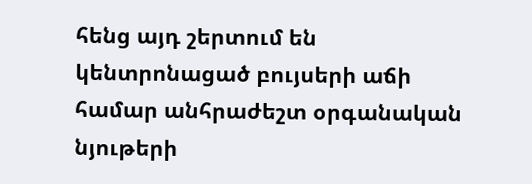հենց այդ շերտում են կենտրոնացած բույսերի աճի համար անհրաժեշտ օրգանական նյութերի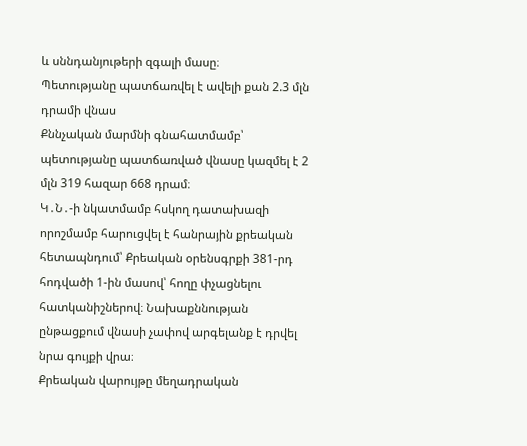և սննդանյութերի զգալի մասը։
Պետությանը պատճառվել է ավելի քան 2.3 մլն դրամի վնաս
Քննչական մարմնի գնահատմամբ՝ պետությանը պատճառված վնասը կազմել է 2 մլն 319 հազար 668 դրամ։
Կ․Ն․-ի նկատմամբ հսկող դատախազի որոշմամբ հարուցվել է հանրային քրեական հետապնդում՝ Քրեական օրենսգրքի 381-րդ հոդվածի 1-ին մասով՝ հողը փչացնելու հատկանիշներով։ Նախաքննության ընթացքում վնասի չափով արգելանք է դրվել նրա գույքի վրա։
Քրեական վարույթը մեղադրական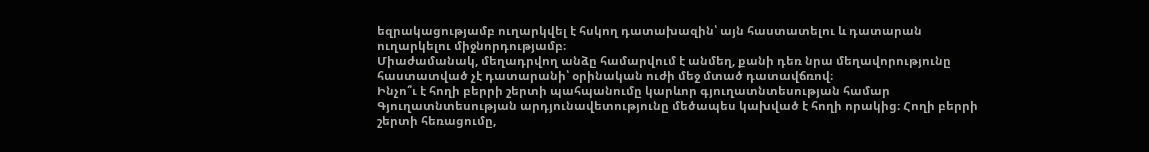եզրակացությամբ ուղարկվել է հսկող դատախազին՝ այն հաստատելու և դատարան ուղարկելու միջնորդությամբ։
Միաժամանակ, մեղադրվող անձը համարվում է անմեղ, քանի դեռ նրա մեղավորությունը հաստատված չէ դատարանի՝ օրինական ուժի մեջ մտած դատավճռով։
Ինչո՞ւ է հողի բերրի շերտի պահպանումը կարևոր գյուղատնտեսության համար
Գյուղատնտեսության արդյունավետությունը մեծապես կախված է հողի որակից։ Հողի բերրի շերտի հեռացումը,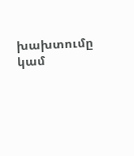խախտումը կամ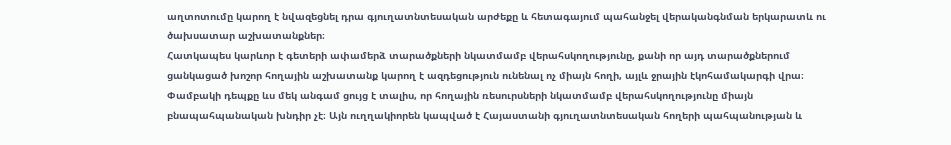աղտոտումը կարող է նվազեցնել դրա գյուղատնտեսական արժեքը և հետագայում պահանջել վերականգնման երկարատև ու ծախսատար աշխատանքներ։
Հատկապես կարևոր է գետերի ափամերձ տարածքների նկատմամբ վերահսկողությունը, քանի որ այդ տարածքներում ցանկացած խոշոր հողային աշխատանք կարող է ազդեցություն ունենալ ոչ միայն հողի, այլև ջրային էկոհամակարգի վրա։
Փամբակի դեպքը ևս մեկ անգամ ցույց է տալիս, որ հողային ռեսուրսների նկատմամբ վերահսկողությունը միայն բնապահպանական խնդիր չէ։ Այն ուղղակիորեն կապված է Հայաստանի գյուղատնտեսական հողերի պահպանության և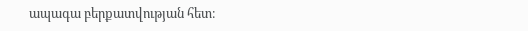ապագա բերքատվության հետ։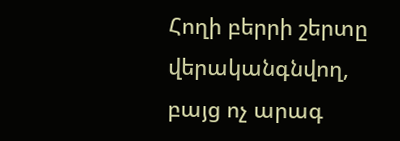Հողի բերրի շերտը վերականգնվող, բայց ոչ արագ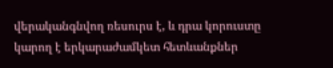վերականգնվող ռեսուրս է, և դրա կորուստը կարող է երկարաժամկետ հետևանքներ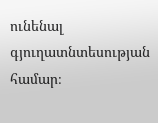ունենալ գյուղատնտեսության համար։